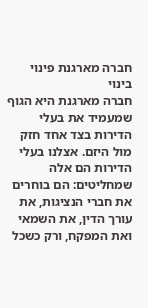חברה מארגנת פינוי בינוי
חברה מארגנת היא הגוף שמעמיד את בעלי הדירות בצד אחד חזק מול היזם. אצלנו בעלי הדירות הם אלה שמחליטים: הם בוחרים את חברי הנציגות, את עורך הדין, את השמאי ואת המפקח, ורק כשכל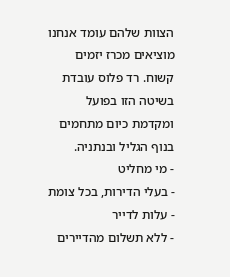הצוות שלהם עומד אנחנו מוציאים מכרז יזמים קשוח. רד פלוס עובדת בשיטה הזו בפועל ומקדמת כיום מתחמים בנוף הגליל ובנתניה.
- מי מחליט
- בעלי הדירות, בכל צומת
- עלות לדייר
- ללא תשלום מהדיירים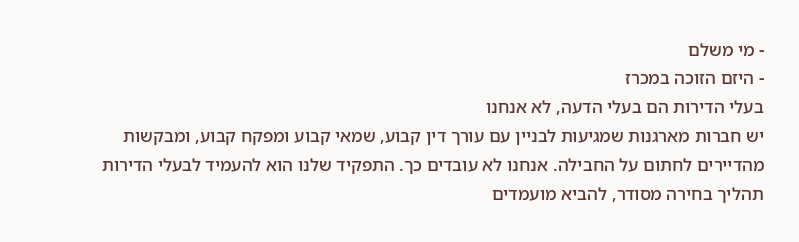- מי משלם
- היזם הזוכה במכרז
בעלי הדירות הם בעלי הדעה, לא אנחנו
יש חברות מארגנות שמגיעות לבניין עם עורך דין קבוע, שמאי קבוע ומפקח קבוע, ומבקשות מהדיירים לחתום על החבילה. אנחנו לא עובדים כך. התפקיד שלנו הוא להעמיד לבעלי הדירות תהליך בחירה מסודר, להביא מועמדים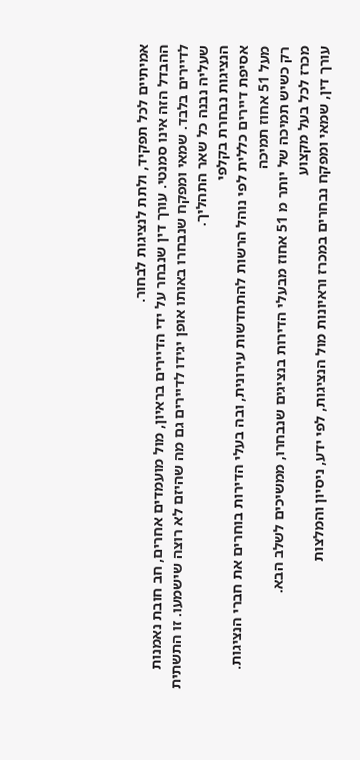אמיתיים לכל תפקיד, ולתת לנציגות לבחור.
ההבדל הזה אינו סמנטי. עורך דין שנבחר על ידי הדיירים בראיון, מול מועמדים אחרים, חב חובת נאמנות לדיירים בלבד. שמאי ומפקח שנבחרו באותו אופן יגידו לדיירים גם מה שהיזם לא רוצה שישמעו. זו התשתית שעליה נבנה כל שאר התהליך.
הנציגות נבחרת בקלפי
אסיפת דיירים כללית לפי נוהל הרשות להתחדשות עירונית, ובה בעלי הדירות בוחרים את חברי הנציגות.
מעל 51 אחוז תמיכה
רק כשיש תמיכה של יותר מ 51 אחוז מבעלי הדירות בנציגים שנבחרו, ממשיכים לשלב הבא.
מכרז לכל בעל מקצוע
עורך דין, שמאי ומפקח נבחרים במכרז וראיונות מול הנציגות, לפי ידע, ניסיון והמלצות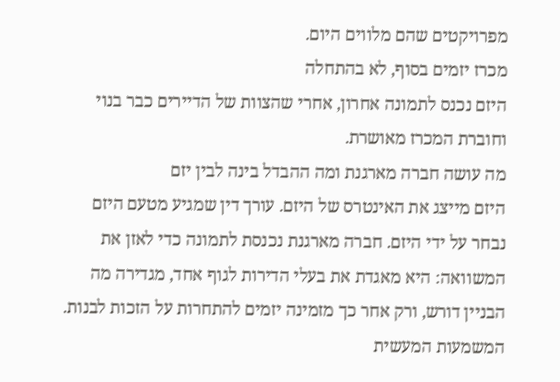מפרויקטים שהם מלווים היום.
מכרז יזמים בסוף, לא בהתחלה
היזם נכנס לתמונה אחרון, אחרי שהצוות של הדיירים כבר בנוי וחוברת המכרז מאושרת.
מה עושה חברה מארגנת ומה ההבדל בינה לבין יזם
היזם מייצג את האינטרס של היזם. עורך דין שמגיע מטעם היזם נבחר על ידי היזם. חברה מארגנת נכנסת לתמונה כדי לאזן את המשוואה: היא מאגדת את בעלי הדירות לגוף אחד, מגדירה מה הבניין דורש, ורק אחר כך מזמינה יזמים להתחרות על הזכות לבנות.
המשמעות המעשית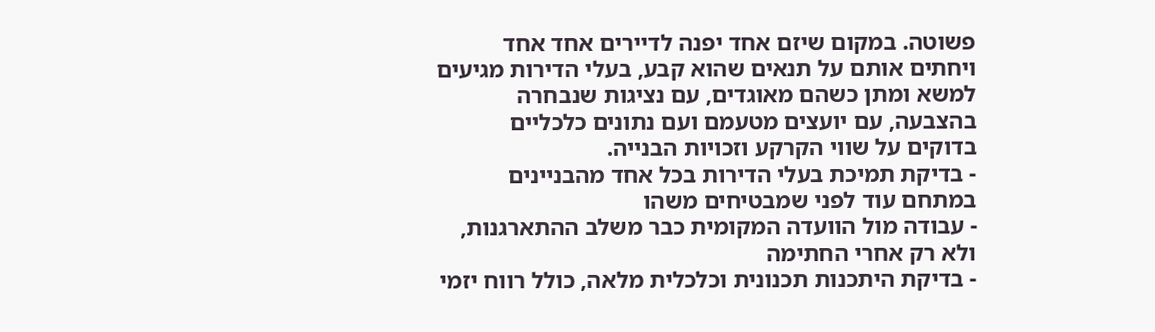פשוטה. במקום שיזם אחד יפנה לדיירים אחד אחד ויחתים אותם על תנאים שהוא קבע, בעלי הדירות מגיעים למשא ומתן כשהם מאוגדים, עם נציגות שנבחרה בהצבעה, עם יועצים מטעמם ועם נתונים כלכליים בדוקים על שווי הקרקע וזכויות הבנייה.
- בדיקת תמיכת בעלי הדירות בכל אחד מהבניינים במתחם עוד לפני שמבטיחים משהו
- עבודה מול הוועדה המקומית כבר משלב ההתארגנות, ולא רק אחרי החתימה
- בדיקת היתכנות תכנונית וכלכלית מלאה, כולל רווח יזמי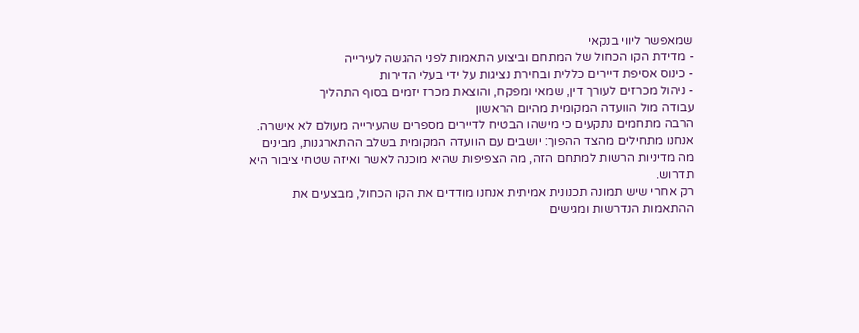שמאפשר ליווי בנקאי
- מדידת הקו הכחול של המתחם וביצוע התאמות לפני ההגשה לעירייה
- כינוס אסיפת דיירים כללית ובחירת נציגות על ידי בעלי הדירות
- ניהול מכרזים לעורך דין, שמאי ומפקח, והוצאת מכרז יזמים בסוף התהליך
עבודה מול הוועדה המקומית מהיום הראשון
הרבה מתחמים נתקעים כי מישהו הבטיח לדיירים מספרים שהעירייה מעולם לא אישרה. אנחנו מתחילים מהצד ההפוך: יושבים עם הוועדה המקומית בשלב ההתארגנות, מבינים מה מדיניות הרשות למתחם הזה, מה הצפיפות שהיא מוכנה לאשר ואיזה שטחי ציבור היא תדרוש.
רק אחרי שיש תמונה תכנונית אמיתית אנחנו מודדים את הקו הכחול, מבצעים את ההתאמות הנדרשות ומגישים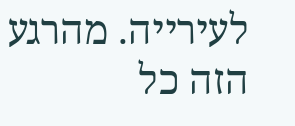לעירייה. מהרגע הזה כל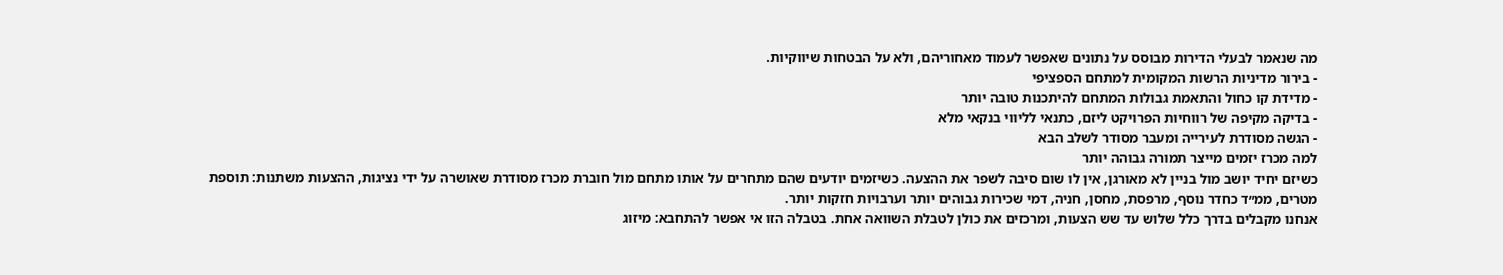מה שנאמר לבעלי הדירות מבוסס על נתונים שאפשר לעמוד מאחוריהם, ולא על הבטחות שיווקיות.
- בירור מדיניות הרשות המקומית למתחם הספציפי
- מדידת קו כחול והתאמת גבולות המתחם להיתכנות טובה יותר
- בדיקה מקיפה של רווחיות הפרויקט ליזם, כתנאי לליווי בנקאי מלא
- הגשה מסודרת לעירייה ומעבר מסודר לשלב הבא
למה מכרז יזמים מייצר תמורה גבוהה יותר
כשיזם יחיד יושב מול בניין לא מאורגן, אין לו שום סיבה לשפר את ההצעה. כשיזמים יודעים שהם מתחרים על אותו מתחם מול חוברת מכרז מסודרת שאושרה על ידי נציגות, ההצעות משתנות: תוספת מטרים, ממ״ד כחדר נוסף, מרפסת, מחסן, חניה, דמי שכירות גבוהים יותר וערבויות חזקות יותר.
אנחנו מקבלים בדרך כלל שלוש עד שש הצעות, ומרכזים את כולן לטבלת השוואה אחת. בטבלה הזו אי אפשר להתחבא: מיזוג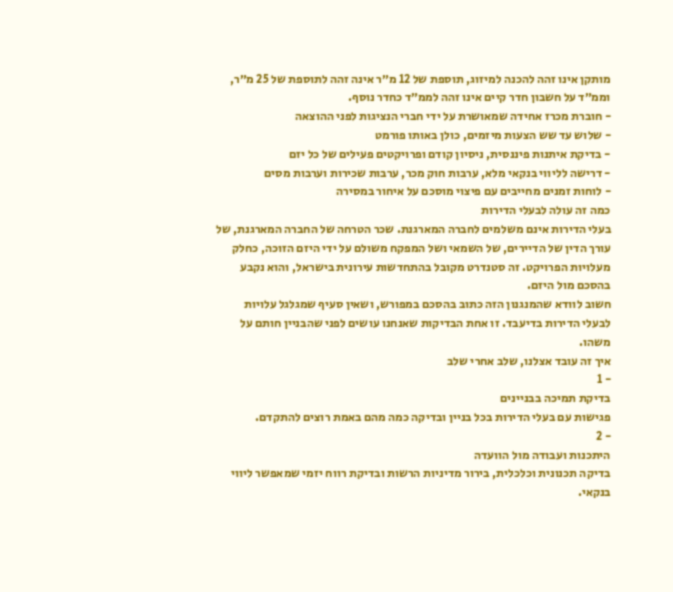מותקן אינו זהה להכנה למיזוג, תוספת של 12 מ״ר אינה זהה לתוספת של 25 מ״ר, וממ״ד על חשבון חדר קיים אינו זהה לממ״ד כחדר נוסף.
- חוברת מכרז אחידה שמאושרת על ידי חברי הנציגות לפני ההוצאה
- שלוש עד שש הצעות מיזמים, כולן באותו פורמט
- בדיקת איתנות פיננסית, ניסיון קודם ופרויקטים פעילים של כל יזם
- דרישה לליווי בנקאי מלא, ערבות חוק מכר, ערבות שכירות וערבות מסים
- לוחות זמנים מחייבים עם פיצוי מוסכם על איחור במסירה
כמה זה עולה לבעלי הדירות
בעלי הדירות אינם משלמים לחברה המארגנת. שכר הטרחה של החברה המארגנת, של עורך הדין של הדיירים, של השמאי ושל המפקח משולם על ידי היזם הזוכה, כחלק מעלויות הפרויקט. זה סטנדרט מקובל בהתחדשות עירונית בישראל, והוא נקבע בהסכם מול היזם.
חשוב לוודא שהמנגנון הזה כתוב בהסכם במפורש, ושאין סעיף שמגלגל עלויות לבעלי הדירות בדיעבד. זו אחת הבדיקות שאנחנו עושים לפני שהבניין חותם על משהו.
איך זה עובד אצלנו, שלב אחרי שלב
- 1
בדיקת תמיכה בבניינים
פגישות עם בעלי הדירות בכל בניין ובדיקה כמה מהם באמת רוצים להתקדם.
- 2
היתכנות ועבודה מול הוועדה
בדיקה תכנונית וכלכלית, בירור מדיניות הרשות ובדיקת רווח יזמי שמאפשר ליווי בנקאי.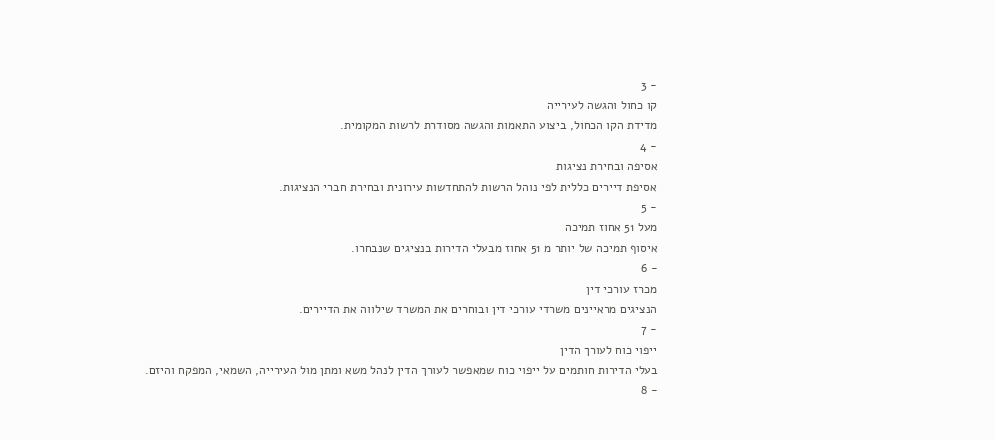- 3
קו כחול והגשה לעירייה
מדידת הקו הכחול, ביצוע התאמות והגשה מסודרת לרשות המקומית.
- 4
אסיפה ובחירת נציגות
אסיפת דיירים כללית לפי נוהל הרשות להתחדשות עירונית ובחירת חברי הנציגות.
- 5
מעל 51 אחוז תמיכה
איסוף תמיכה של יותר מ 51 אחוז מבעלי הדירות בנציגים שנבחרו.
- 6
מכרז עורכי דין
הנציגים מראיינים משרדי עורכי דין ובוחרים את המשרד שילווה את הדיירים.
- 7
ייפוי כוח לעורך הדין
בעלי הדירות חותמים על ייפוי כוח שמאפשר לעורך הדין לנהל משא ומתן מול העירייה, השמאי, המפקח והיזם.
- 8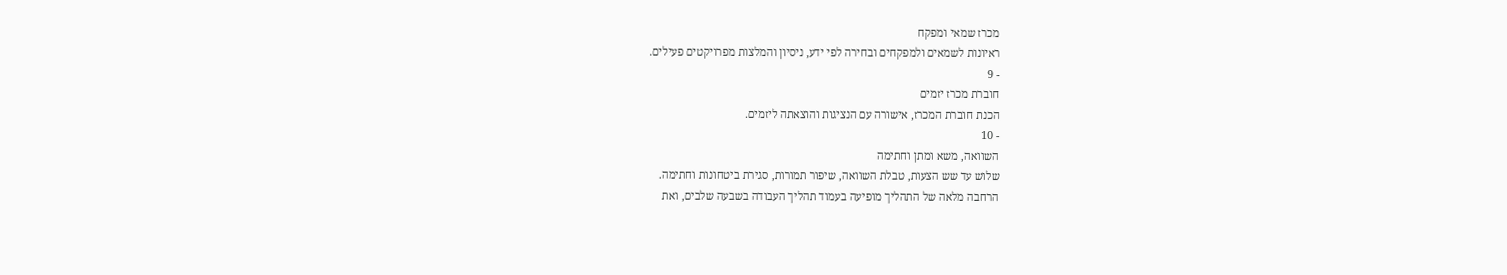מכרז שמאי ומפקח
ראיונות לשמאים ולמפקחים ובחירה לפי ידע, ניסיון והמלצות מפרויקטים פעילים.
- 9
חוברת מכרז יזמים
הכנת חוברת המכרז, אישורה עם הנציגות והוצאתה ליזמים.
- 10
השוואה, משא ומתן וחתימה
שלוש עד שש הצעות, טבלת השוואה, שיפור תמורות, סגירת ביטחונות וחתימה.
הרחבה מלאה של התהליך מופיעה בעמוד תהליך העבודה בשבעה שלבים, ואת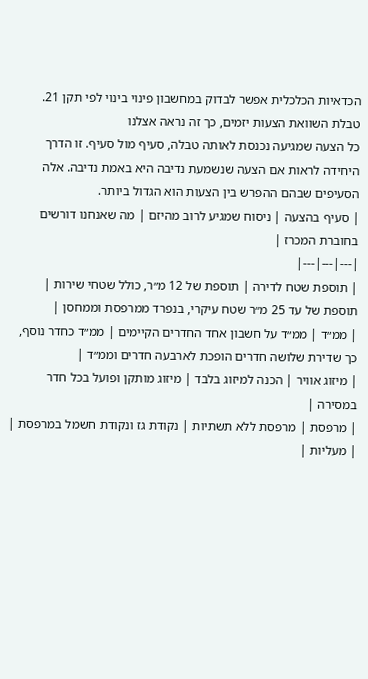הכדאיות הכלכלית אפשר לבדוק במחשבון פינוי בינוי לפי תקן 21.
טבלת השוואת הצעות יזמים, כך זה נראה אצלנו
כל הצעה שמגיעה נכנסת לאותה טבלה, סעיף מול סעיף. זו הדרך היחידה לראות אם הצעה שנשמעת נדיבה היא באמת נדיבה. אלה הסעיפים שבהם ההפרש בין הצעות הוא הגדול ביותר.
| סעיף בהצעה | ניסוח שמגיע לרוב מהיזם | מה שאנחנו דורשים בחוברת המכרז |
|---|---|---|
| תוספת שטח לדירה | תוספת של 12 מ״ר, כולל שטחי שירות | תוספת של עד 25 מ״ר שטח עיקרי, בנפרד ממרפסת וממחסן |
| ממ״ד | ממ״ד על חשבון אחד החדרים הקיימים | ממ״ד כחדר נוסף, כך שדירת שלושה חדרים הופכת לארבעה חדרים וממ״ד |
| מיזוג אוויר | הכנה למיזוג בלבד | מיזוג מותקן ופועל בכל חדר במסירה |
| מרפסת | מרפסת ללא תשתיות | נקודת גז ונקודת חשמל במרפסת |
| מעליות |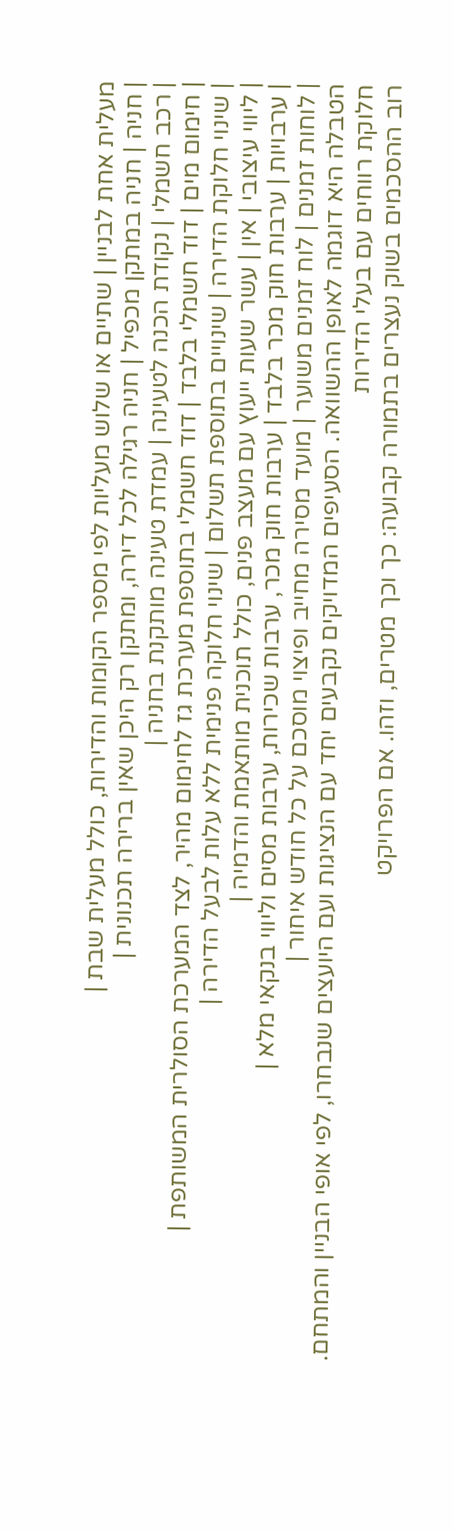מעלית אחת לבניין | שתיים או שלוש מעליות לפי מספר הקומות והדירות, כולל מעלית שבת |
| חניה | חניה במתקן מכפיל | חניה רגילה לכל דירה, ומתקן רק היכן שאין ברירה תכנונית |
| רכב חשמלי | נקודת הכנה לטעינה | עמדת טעינה מותקנת בחניה |
| חימום מים | דוד חשמלי בלבד | דוד חשמלי בתוספת מערכת גז לחימום מהיר, לצד המערכת הסולרית המשותפת |
| שינוי חלוקת הדירה | שינויים בתוספת תשלום | שינוי חלוקה פנימית ללא עלות לבעל הדירה |
| ליווי עיצובי | אין | עשר שעות ייעוץ עם מעצב פנים, כולל תוכנית מותאמת והדמיה |
| ערבויות | ערבות חוק מכר בלבד | ערבות חוק מכר, ערבות שכירות, ערבות מסים וליווי בנקאי מלא |
| לוחות זמנים | לוח זמנים משוער | מועד מסירה מחייב ופיצוי מוסכם על כל חודש איחור |
הטבלה היא דוגמה לאופן ההשוואה. הסעיפים המדויקים נקבעים יחד עם הנציגות ועם היועצים שנבחרו, לפי אופי הבניין והמתחם.
חלוקת רווחים עם בעלי הדירות
רוב ההסכמים בשוק נעצרים בתמורה קבועה: כך וכך מטרים, וזהו. אם הפרויקט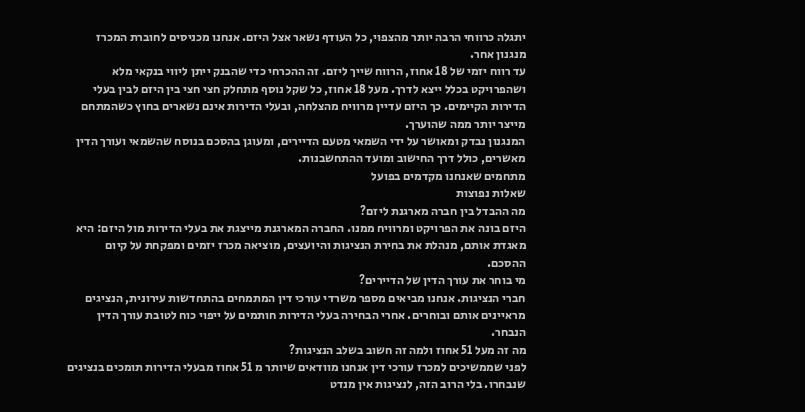יתגלה כרווחי הרבה יותר מהצפוי, כל העודף נשאר אצל היזם. אנחנו מכניסים לחוברת המכרז מנגנון אחר.
עד רווח יזמי של 18 אחוז, הרווח שייך ליזם. זה ההכרחי כדי שהבנק ייתן ליווי בנקאי מלא ושהפרויקט בכלל ייצא לדרך. מעל 18 אחוז, כל שקל נוסף מתחלק חצי חצי בין היזם לבין בעלי הדירות הקיימים. כך היזם עדיין מרוויח מהצלחה, ובעלי הדירות אינם נשארים בחוץ כשהמתחם מייצר יותר ממה שהוערך.
המנגנון נבדק ומאושר על ידי השמאי מטעם הדיירים, ומעוגן בהסכם בנוסח שהשמאי ועורך הדין מאשרים, כולל דרך החישוב ומועד ההתחשבנות.
מתחמים שאנחנו מקדמים בפועל
שאלות נפוצות
מה ההבדל בין חברה מארגנת ליזם?
היזם בונה את הפרויקט ומרוויח ממנו. החברה המארגנת מייצגת את בעלי הדירות מול היזם: היא מאגדת אותם, מנהלת את בחירת הנציגות והיועצים, מוציאה מכרז יזמים ומפקחת על קיום ההסכם.
מי בוחר את עורך הדין של הדיירים?
חברי הנציגות. אנחנו מביאים מספר משרדי עורכי דין המתמחים בהתחדשות עירונית, הנציגים מראיינים אותם ובוחרים. אחרי הבחירה בעלי הדירות חותמים על ייפוי כוח לטובת עורך הדין הנבחר.
מה זה מעל 51 אחוז ולמה זה חשוב בשלב הנציגות?
לפני שממשיכים למכרז עורכי דין אנחנו מוודאים שיותר מ 51 אחוז מבעלי הדירות תומכים בנציגים שנבחרו. בלי הרוב הזה, לנציגות אין מנדט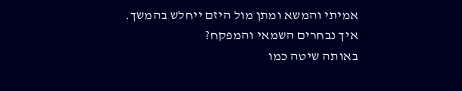אמיתי והמשא ומתן מול היזם ייחלש בהמשך.
איך נבחרים השמאי והמפקח?
באותה שיטה כמו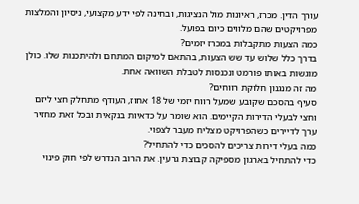עורך הדין. מכרז, ראיונות מול הנציגות, ובחינה לפי ידע מקצועי, ניסיון והמלצות מפרויקטים שהם מלווים כיום בפועל.
כמה הצעות מתקבלות במכרז יזמים?
בדרך כלל שלוש עד שש הצעות, בהתאם למיקום המתחם ולהיתכנות שלו. כולן מוגשות באותו פורמט ונכנסות לטבלת השוואה אחת.
מה זה מנגנון חלוקת רווחים?
סעיף בהסכם שקובע שמעל רווח יזמי של 18 אחוז, העודף מתחלק חצי ליזם וחצי לבעלי הדירות הקיימים. הוא שומר על כדאיות בנקאית ובכל זאת מחזיר ערך לדיירים כשהפרויקט מצליח מעבר לצפוי.
כמה בעלי דירות צריכים להסכים כדי להתחיל?
כדי להתחיל בארגון מספיקה קבוצת גרעין. את הרוב הנדרש לפי חוק פינוי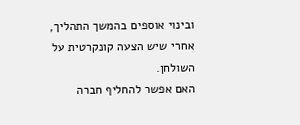ובינוי אוספים בהמשך התהליך, אחרי שיש הצעה קונקרטית על השולחן.
האם אפשר להחליף חברה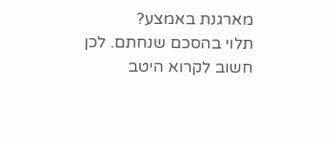מארגנת באמצע?
תלוי בהסכם שנחתם. לכן חשוב לקרוא היטב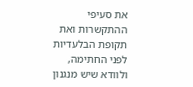את סעיפי ההתקשרות ואת תקופת הבלעדיות לפני החתימה, ולוודא שיש מנגנון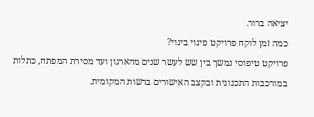יציאה ברור.
כמה זמן לוקח פרויקט פינוי בינוי?
פרויקט טיפוסי נמשך בין שש לעשר שנים מהארגון ועד מסירת המפתח, כתלות במורכבות התכנונית ובקצב האישורים ברשות המקומית.